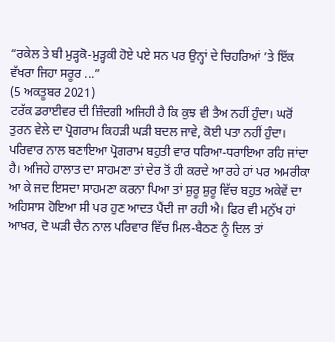“ਰਕੇਲ ਤੇ ਬੀ ਮੁੜ੍ਹਕੋ-ਮੁੜ੍ਹਕੀ ਹੋਏ ਪਏ ਸਨ ਪਰ ਉਨ੍ਹਾਂ ਦੇ ਚਿਹਰਿਆਂ ’ਤੇ ਇੱਕ ਵੱਖਰਾ ਜਿਹਾ ਸਰੂਰ ...”
(5 ਅਕਤੂਬਰ 2021)
ਟਰੱਕ ਡਰਾਈਵਰ ਦੀ ਜ਼ਿੰਦਗੀ ਅਜਿਹੀ ਹੈ ਕਿ ਕੁਝ ਵੀ ਤੈਅ ਨਹੀਂ ਹੁੰਦਾ। ਘਰੋਂ ਤੁਰਨ ਵੇਲੇ ਦਾ ਪ੍ਰੋਗਰਾਮ ਕਿਹੜੀ ਘੜੀ ਬਦਲ ਜਾਵੇ, ਕੋਈ ਪਤਾ ਨਹੀਂ ਹੁੰਦਾ। ਪਰਿਵਾਰ ਨਾਲ ਬਣਾਇਆ ਪ੍ਰੋਗਰਾਮ ਬਹੁਤੀ ਵਾਰ ਧਰਿਆ-ਧਰਾਇਆ ਰਹਿ ਜਾਂਦਾ ਹੈ। ਅਜਿਹੇ ਹਾਲਾਤ ਦਾ ਸਾਹਮਣਾ ਤਾਂ ਦੇਰ ਤੋਂ ਹੀ ਕਰਦੇ ਆ ਰਹੇ ਹਾਂ ਪਰ ਅਮਰੀਕਾ ਆ ਕੇ ਜਦ ਇਸਦਾ ਸਾਹਮਣਾ ਕਰਨਾ ਪਿਆ ਤਾਂ ਸ਼ੁਰੂ ਸ਼ੁਰੂ ਵਿੱਚ ਬਹੁਤ ਅਕੇਵੇਂ ਦਾ ਅਹਿਸਾਸ ਹੋਇਆ ਸੀ ਪਰ ਹੁਣ ਆਦਤ ਪੈਂਦੀ ਜਾ ਰਹੀ ਐ। ਫਿਰ ਵੀ ਮਨੁੱਖ ਹਾਂ ਆਖਰ, ਦੋ ਘੜੀ ਚੈਨ ਨਾਲ ਪਰਿਵਾਰ ਵਿੱਚ ਮਿਲ-ਬੈਠਣ ਨੂੰ ਦਿਲ ਤਾਂ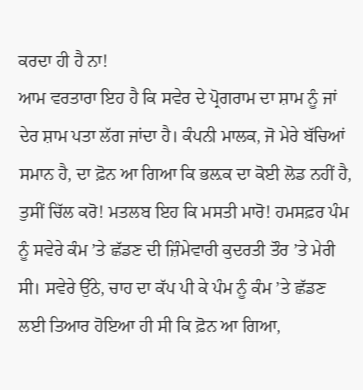ਕਰਦਾ ਹੀ ਹੈ ਨਾ!
ਆਮ ਵਰਤਾਰਾ ਇਹ ਹੈ ਕਿ ਸਵੇਰ ਦੇ ਪ੍ਰੋਗਰਾਮ ਦਾ ਸ਼ਾਮ ਨੂੰ ਜਾਂ ਦੇਰ ਸ਼ਾਮ ਪਤਾ ਲੱਗ ਜਾਂਦਾ ਹੈ। ਕੰਪਨੀ ਮਾਲਕ, ਜੋ ਮੇਰੇ ਬੱਚਿਆਂ ਸਮਾਨ ਹੈ, ਦਾ ਫ਼ੋਨ ਆ ਗਿਆ ਕਿ ਭਲ਼ਕ ਦਾ ਕੋਈ ਲੋਡ ਨਹੀਂ ਹੈ, ਤੁਸੀਂ ਚਿੱਲ ਕਰੋ! ਮਤਲਬ ਇਹ ਕਿ ਮਸਤੀ ਮਾਰੋ! ਹਮਸਫ਼ਰ ਪੰਮ ਨੂੰ ਸਵੇਰੇ ਕੰਮ ’ਤੇ ਛੱਡਣ ਦੀ ਜ਼ਿੰਮੇਵਾਰੀ ਕੁਦਰਤੀ ਤੌਰ ’ਤੇ ਮੇਰੀ ਸੀ। ਸਵੇਰੇ ਉੱਠੇ, ਚਾਹ ਦਾ ਕੱਪ ਪੀ ਕੇ ਪੰਮ ਨੂੰ ਕੰਮ ’ਤੇ ਛੱਡਣ ਲਈ ਤਿਆਰ ਹੋਇਆ ਹੀ ਸੀ ਕਿ ਫ਼ੋਨ ਆ ਗਿਆ,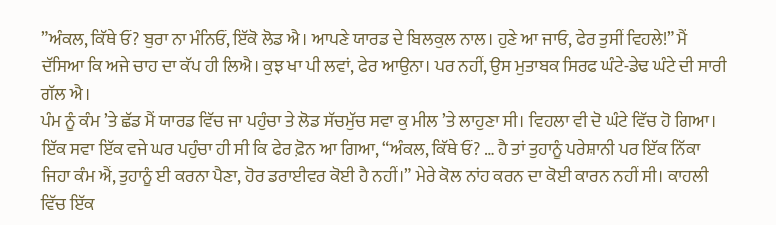”ਅੰਕਲ, ਕਿੱਥੇ ਓਂ? ਬੁਰਾ ਨਾ ਮੰਨਿਓਂ, ਇੱਕੋ ਲੋਡ ਐ। ਆਪਣੇ ਯਾਰਡ ਦੇ ਬਿਲਕੁਲ ਨਾਲ। ਹੁਣੇ ਆ ਜਾਓ, ਫੇਰ ਤੁਸੀਂ ਵਿਹਲੇ!” ਮੈਂ ਦੱਸਿਆ ਕਿ ਅਜੇ ਚਾਹ ਦਾ ਕੱਪ ਹੀ ਲਿਐ। ਕੁਝ ਖਾ ਪੀ ਲਵਾਂ, ਫੇਰ ਆਉਨਾ। ਪਰ ਨਹੀਂ, ਉਸ ਮੁਤਾਬਕ ਸਿਰਫ ਘੰਟੇ-ਡੇਢ ਘੰਟੇ ਦੀ ਸਾਰੀ ਗੱਲ ਐ।
ਪੰਮ ਨੂੰ ਕੰਮ ’ਤੇ ਛੱਡ ਮੈਂ ਯਾਰਡ ਵਿੱਚ ਜਾ ਪਹੁੰਚਾ ਤੇ ਲੋਡ ਸੱਚਮੁੱਚ ਸਵਾ ਕੁ ਮੀਲ ’ਤੇ ਲਾਹੁਣਾ ਸੀ। ਵਿਹਲਾ ਵੀ ਦੋ ਘੰਟੇ ਵਿੱਚ ਹੋ ਗਿਆ। ਇੱਕ ਸਵਾ ਇੱਕ ਵਜੇ ਘਰ ਪਹੁੰਚਾ ਹੀ ਸੀ ਕਿ ਫੇਰ ਫ਼ੋਨ ਆ ਗਿਆ, “ਅੰਕਲ, ਕਿੱਥੇ ਓਂ? … ਹੈ ਤਾਂ ਤੁਹਾਨੂੰ ਪਰੇਸ਼ਾਨੀ ਪਰ ਇੱਕ ਨਿੱਕਾ ਜਿਹਾ ਕੰਮ ਐਂ, ਤੁਹਾਨੂੰ ਈ ਕਰਨਾ ਪੈਣਾ, ਹੋਰ ਡਰਾਈਵਰ ਕੋਈ ਹੈ ਨਹੀਂ।” ਮੇਰੇ ਕੋਲ ਨਾਂਹ ਕਰਨ ਦਾ ਕੋਈ ਕਾਰਨ ਨਹੀਂ ਸੀ। ਕਾਹਲੀ ਵਿੱਚ ਇੱਕ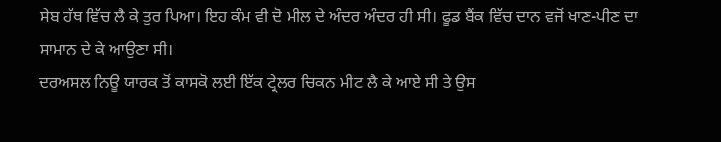ਸੇਬ ਹੱਥ ਵਿੱਚ ਲੈ ਕੇ ਤੁਰ ਪਿਆ। ਇਹ ਕੰਮ ਵੀ ਦੋ ਮੀਲ ਦੇ ਅੰਦਰ ਅੰਦਰ ਹੀ ਸੀ। ਫੂਡ ਬੈਂਕ ਵਿੱਚ ਦਾਨ ਵਜੋਂ ਖਾਣ-ਪੀਣ ਦਾ ਸਾਮਾਨ ਦੇ ਕੇ ਆਉਣਾ ਸੀ।
ਦਰਅਸਲ ਨਿਊ ਯਾਰਕ ਤੋਂ ਕਾਸਕੋ ਲਈ ਇੱਕ ਟ੍ਰੇਲਰ ਚਿਕਨ ਮੀਟ ਲੈ ਕੇ ਆਏ ਸੀ ਤੇ ਉਸ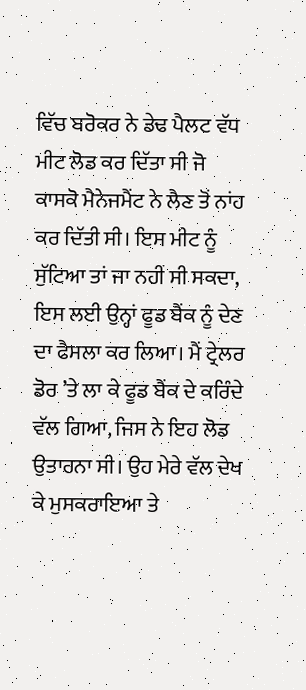ਵਿੱਚ ਬਰੋਕਰ ਨੇ ਡੇਢ ਪੈਲਟ ਵੱਧ ਮੀਟ ਲੋਡ ਕਰ ਦਿੱਤਾ ਸੀ ਜੋ ਕਾਸਕੋ ਮੈਨੇਜਮੈਂਟ ਨੇ ਲੈਣ ਤੋਂ ਨਾਂਹ ਕਰ ਦਿੱਤੀ ਸੀ। ਇਸ ਮੀਟ ਨੂੰ ਸੁੱਟਿਆ ਤਾਂ ਜਾ ਨਹੀਂ ਸੀ ਸਕਦਾ, ਇਸ ਲਈ ਉਨ੍ਹਾਂ ਫੂਡ ਬੈਂਕ ਨੂੰ ਦੇਣ ਦਾ ਫੈਸਲਾ ਕਰ ਲਿਆ। ਮੈਂ ਟ੍ਰੇਲਰ ਡੋਰ ’ਤੇ ਲਾ ਕੇ ਫੂਡ ਬੈਂਕ ਦੇ ਕਰਿੰਦੇ ਵੱਲ ਗਿਆ, ਜਿਸ ਨੇ ਇਹ ਲੋਡ ਉਤਾਰਨਾ ਸੀ। ਉਹ ਮੇਰੇ ਵੱਲ ਦੇਖ ਕੇ ਮੁਸਕਰਾਇਆ ਤੇ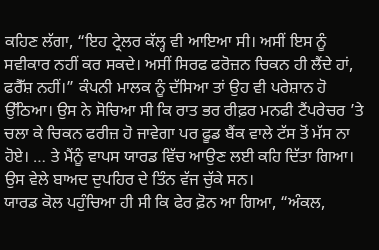ਕਹਿਣ ਲੱਗਾ, “ਇਹ ਟ੍ਰੇਲਰ ਕੱਲ੍ਹ ਵੀ ਆਇਆ ਸੀ। ਅਸੀਂ ਇਸ ਨੂੰ ਸਵੀਕਾਰ ਨਹੀਂ ਕਰ ਸਕਦੇ। ਅਸੀਂ ਸਿਰਫ ਫਰੋਜ਼ਨ ਚਿਕਨ ਹੀ ਲੈਂਦੇ ਹਾਂ, ਫਰੈੱਸ਼ ਨਹੀਂ।” ਕੰਪਨੀ ਮਾਲਕ ਨੂੰ ਦੱਸਿਆ ਤਾਂ ਉਹ ਵੀ ਪਰੇਸ਼ਾਨ ਹੋ ਉੱਠਿਆ। ਉਸ ਨੇ ਸੋਚਿਆ ਸੀ ਕਿ ਰਾਤ ਭਰ ਰੀਫ਼ਰ ਮਨਫੀ ਟੈਂਪਰੇਚਰ ’ਤੇ ਚਲਾ ਕੇ ਚਿਕਨ ਫਰੀਜ਼ ਹੋ ਜਾਵੇਗਾ ਪਰ ਫੂਡ ਬੈਂਕ ਵਾਲੇ ਟੱਸ ਤੋਂ ਮੱਸ ਨਾ ਹੋਏ। … ਤੇ ਮੈਂਨੂੰ ਵਾਪਸ ਯਾਰਡ ਵਿੱਚ ਆਉਣ ਲਈ ਕਹਿ ਦਿੱਤਾ ਗਿਆ। ਉਸ ਵੇਲੇ ਬਾਅਦ ਦੁਪਹਿਰ ਦੇ ਤਿੰਨ ਵੱਜ ਚੁੱਕੇ ਸਨ।
ਯਾਰਡ ਕੋਲ ਪਹੁੰਚਿਆ ਹੀ ਸੀ ਕਿ ਫੇਰ ਫ਼ੋਨ ਆ ਗਿਆ, “ਅੰਕਲ,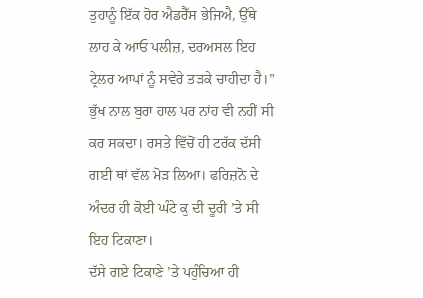ਤੁਹਾਨੂੰ ਇੱਕ ਹੋਰ ਐਡਰੈੱਸ ਭੇਜਿਐ, ਉੱਥੇ ਲਾਹ ਕੇ ਆਓ ਪਲੀਜ਼, ਦਰਅਸਲ ਇਹ ਟ੍ਰੇਲਰ ਆਪਾਂ ਨੂੰ ਸਵੇਰੇ ਤੜਕੇ ਚਾਹੀਦਾ ਹੈ।” ਭੁੱਖ ਨਾਲ ਬੁਰਾ ਹਾਲ ਪਰ ਨਾਂਹ ਵੀ ਨਹੀਂ ਸੀ ਕਰ ਸਕਦਾ। ਰਸਤੇ ਵਿੱਚੋਂ ਹੀ ਟਰੱਕ ਦੱਸੀ ਗਈ ਥਾਂ ਵੱਲ ਮੋੜ ਲਿਆ। ਫਰਿਜ਼ਨੋ ਦੇ ਅੰਦਰ ਹੀ ਕੋਈ ਘੰਟੇ ਕੁ ਦੀ ਦੂਰੀ ’ਤੇ ਸੀ ਇਹ ਟਿਕਾਣਾ।
ਦੱਸੇ ਗਏ ਟਿਕਾਣੇ ’ਤੇ ਪਹੁੰਚਿਆ ਹੀ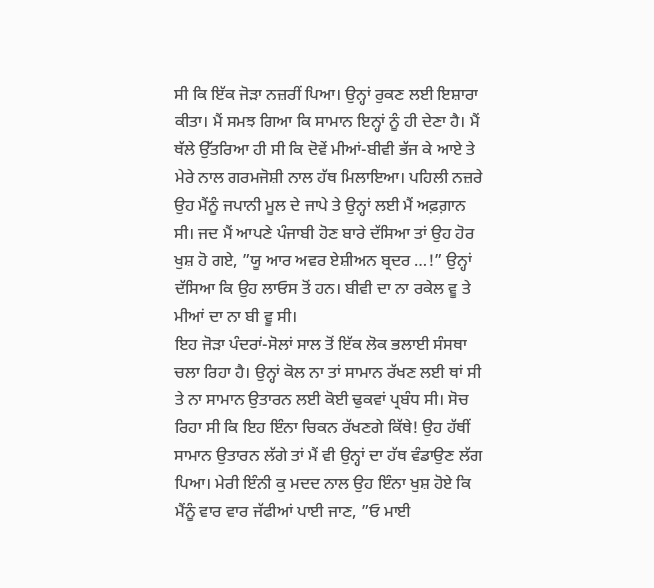ਸੀ ਕਿ ਇੱਕ ਜੋੜਾ ਨਜ਼ਰੀਂ ਪਿਆ। ਉਨ੍ਹਾਂ ਰੁਕਣ ਲਈ ਇਸ਼ਾਰਾ ਕੀਤਾ। ਮੈਂ ਸਮਝ ਗਿਆ ਕਿ ਸਾਮਾਨ ਇਨ੍ਹਾਂ ਨੂੰ ਹੀ ਦੇਣਾ ਹੈ। ਮੈਂ ਥੱਲੇ ਉੱਤਰਿਆ ਹੀ ਸੀ ਕਿ ਦੋਵੇਂ ਮੀਆਂ-ਬੀਵੀ ਭੱਜ ਕੇ ਆਏ ਤੇ ਮੇਰੇ ਨਾਲ ਗਰਮਜੋਸ਼ੀ ਨਾਲ ਹੱਥ ਮਿਲਾਇਆ। ਪਹਿਲੀ ਨਜ਼ਰੇ ਉਹ ਮੈਂਨੂੰ ਜਪਾਨੀ ਮੂਲ ਦੇ ਜਾਪੇ ਤੇ ਉਨ੍ਹਾਂ ਲਈ ਮੈਂ ਅਫ਼ਗ਼ਾਨ ਸੀ। ਜਦ ਮੈਂ ਆਪਣੇ ਪੰਜਾਬੀ ਹੋਣ ਬਾਰੇ ਦੱਸਿਆ ਤਾਂ ਉਹ ਹੋਰ ਖੁਸ਼ ਹੋ ਗਏ, ”ਯੂ ਆਰ ਅਵਰ ਏਸ਼ੀਅਨ ਬ੍ਰਦਰ …!” ਉਨ੍ਹਾਂ ਦੱਸਿਆ ਕਿ ਉਹ ਲਾਓਸ ਤੋਂ ਹਨ। ਬੀਵੀ ਦਾ ਨਾ ਰਕੇਲ ਵੂ ਤੇ ਮੀਆਂ ਦਾ ਨਾ ਬੀ ਵੂ ਸੀ।
ਇਹ ਜੋੜਾ ਪੰਦਰਾਂ-ਸੋਲਾਂ ਸਾਲ ਤੋਂ ਇੱਕ ਲੋਕ ਭਲਾਈ ਸੰਸਥਾ ਚਲਾ ਰਿਹਾ ਹੈ। ਉਨ੍ਹਾਂ ਕੋਲ ਨਾ ਤਾਂ ਸਾਮਾਨ ਰੱਖਣ ਲਈ ਥਾਂ ਸੀ ਤੇ ਨਾ ਸਾਮਾਨ ਉਤਾਰਨ ਲਈ ਕੋਈ ਢੁਕਵਾਂ ਪ੍ਰਬੰਧ ਸੀ। ਸੋਚ ਰਿਹਾ ਸੀ ਕਿ ਇਹ ਇੰਨਾ ਚਿਕਨ ਰੱਖਣਗੇ ਕਿੱਥੇ! ਉਹ ਹੱਥੀਂ ਸਾਮਾਨ ਉਤਾਰਨ ਲੱਗੇ ਤਾਂ ਮੈਂ ਵੀ ਉਨ੍ਹਾਂ ਦਾ ਹੱਥ ਵੰਡਾਉਣ ਲੱਗ ਪਿਆ। ਮੇਰੀ ਇੰਨੀ ਕੁ ਮਦਦ ਨਾਲ ਉਹ ਇੰਨਾ ਖੁਸ਼ ਹੋਏ ਕਿ ਮੈਂਨੂੰ ਵਾਰ ਵਾਰ ਜੱਫੀਆਂ ਪਾਈ ਜਾਣ, ”ਓ ਮਾਈ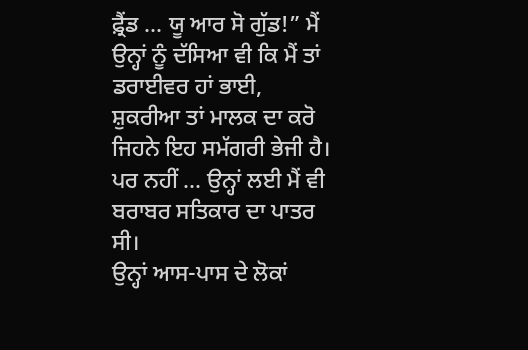ਫ਼੍ਰੈਂਡ … ਯੂ ਆਰ ਸੋ ਗੁੱਡ!” ਮੈਂ ਉਨ੍ਹਾਂ ਨੂੰ ਦੱਸਿਆ ਵੀ ਕਿ ਮੈਂ ਤਾਂ ਡਰਾਈਵਰ ਹਾਂ ਭਾਈ, ਸ਼ੁਕਰੀਆ ਤਾਂ ਮਾਲਕ ਦਾ ਕਰੋ ਜਿਹਨੇ ਇਹ ਸਮੱਗਰੀ ਭੇਜੀ ਹੈ। ਪਰ ਨਹੀਂ … ਉਨ੍ਹਾਂ ਲਈ ਮੈਂ ਵੀ ਬਰਾਬਰ ਸਤਿਕਾਰ ਦਾ ਪਾਤਰ ਸੀ।
ਉਨ੍ਹਾਂ ਆਸ-ਪਾਸ ਦੇ ਲੋਕਾਂ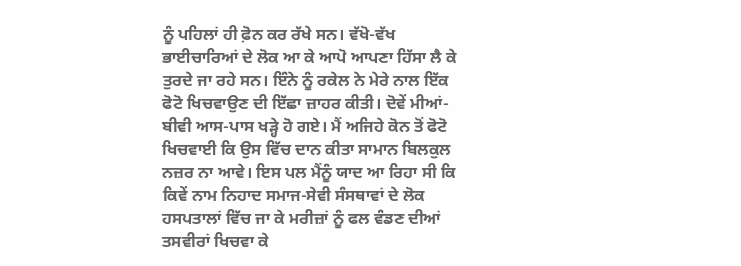ਨੂੰ ਪਹਿਲਾਂ ਹੀ ਫ਼ੋਨ ਕਰ ਰੱਖੇ ਸਨ। ਵੱਖੋ-ਵੱਖ ਭਾਈਚਾਰਿਆਂ ਦੇ ਲੋਕ ਆ ਕੇ ਆਪੋ ਆਪਣਾ ਹਿੱਸਾ ਲੈ ਕੇ ਤੁਰਦੇ ਜਾ ਰਹੇ ਸਨ। ਇੰਨੇ ਨੂੰ ਰਕੇਲ ਨੇ ਮੇਰੇ ਨਾਲ ਇੱਕ ਫੋਟੋ ਖਿਚਵਾਉਣ ਦੀ ਇੱਛਾ ਜ਼ਾਹਰ ਕੀਤੀ। ਦੋਵੇਂ ਮੀਆਂ-ਬੀਵੀ ਆਸ-ਪਾਸ ਖੜ੍ਹੇ ਹੋ ਗਏ। ਮੈਂ ਅਜਿਹੇ ਕੋਨ ਤੋਂ ਫੋਟੋ ਖਿਚਵਾਈ ਕਿ ਉਸ ਵਿੱਚ ਦਾਨ ਕੀਤਾ ਸਾਮਾਨ ਬਿਲਕੁਲ ਨਜ਼ਰ ਨਾ ਆਵੇ। ਇਸ ਪਲ ਮੈਂਨੂੰ ਯਾਦ ਆ ਰਿਹਾ ਸੀ ਕਿ ਕਿਵੇਂ ਨਾਮ ਨਿਹਾਦ ਸਮਾਜ-ਸੇਵੀ ਸੰਸਥਾਵਾਂ ਦੇ ਲੋਕ ਹਸਪਤਾਲਾਂ ਵਿੱਚ ਜਾ ਕੇ ਮਰੀਜ਼ਾਂ ਨੂੰ ਫਲ ਵੰਡਣ ਦੀਆਂ ਤਸਵੀਰਾਂ ਖਿਚਵਾ ਕੇ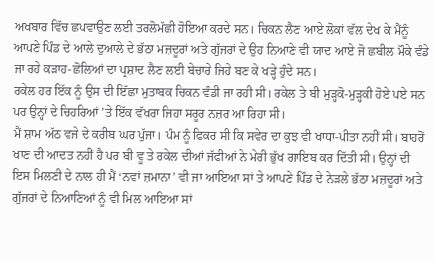ਅਖਬਾਰ ਵਿੱਚ ਛਪਵਾਉਣ ਲਈ ਤਰਲੋਮੱਛੀ ਹੋਇਆ ਕਰਦੇ ਸਨ। ਚਿਕਨ ਲੈਣ ਆਏ ਲੋਕਾਂ ਵੱਲ ਦੇਖ ਕੇ ਮੈਂਨੂੰ ਆਪਣੇ ਪਿੰਡ ਦੇ ਆਲੇ ਦੁਆਲੇ ਦੇ ਭੱਠਾ ਮਜ਼ਦੂਰਾਂ ਅਤੇ ਗੁੱਜਰਾਂ ਦੇ ਉਹ ਨਿਆਣੇ ਵੀ ਯਾਦ ਆਏ ਜੋ ਛਬੀਲ ਮੌਕੇ ਵੰਡੇ ਜਾ ਰਹੇ ਕੜਾਹ-ਛੋਲਿਆਂ ਦਾ ਪ੍ਰਸ਼ਾਦ ਲੈਣ ਲਈ ਬੇਚਾਰੇ ਜਿਹੇ ਬਣ ਕੇ ਖੜ੍ਹੇ ਹੁੰਦੇ ਸਨ।
ਰਕੇਲ ਹਰ ਇੱਕ ਨੂੰ ਉਸ ਦੀ ਇੱਛਾ ਮੁਤਾਬਕ ਚਿਕਨ ਵੰਡੀ ਜਾ ਰਹੀ ਸੀ। ਰਕੇਲ ਤੇ ਬੀ ਮੁੜ੍ਹਕੋ-ਮੁੜ੍ਹਕੀ ਹੋਏ ਪਏ ਸਨ ਪਰ ਉਨ੍ਹਾਂ ਦੇ ਚਿਹਰਿਆਂ ’ਤੇ ਇੱਕ ਵੱਖਰਾ ਜਿਹਾ ਸਰੂਰ ਨਜ਼ਰ ਆ ਰਿਹਾ ਸੀ।
ਮੈਂ ਸ਼ਾਮ ਅੱਠ ਵਜੇ ਦੇ ਕਰੀਬ ਘਰ ਪੁੱਜਾ। ਪੰਮ ਨੂੰ ਫਿਕਰ ਸੀ ਕਿ ਸਵੇਰ ਦਾ ਕੁਝ ਵੀ ਖਾਧਾ-ਪੀਤਾ ਨਹੀਂ ਸੀ। ਬਾਹਰੋਂ ਖਾਣ ਦੀ ਆਦਤ ਨਹੀਂ ਹੈ ਪਰ ਬੀ ਵੂ ਤੇ ਰਕੇਲ ਦੀਆਂ ਜੱਫੀਆਂ ਨੇ ਮੇਰੀ ਭੁੱਖ ਗਾਇਬ ਕਰ ਦਿੱਤੀ ਸੀ। ਉਨ੍ਹਾਂ ਦੀ ਇਸ ਮਿਲਣੀ ਦੇ ਨਾਲ ਹੀ ਮੈਂ ‘ਨਵਾਂ ਜ਼ਮਾਨਾ’ ਵੀ ਜਾ ਆਇਆ ਸਾਂ ਤੇ ਆਪਣੇ ਪਿੰਡ ਦੇ ਨੇੜਲੇ ਭੱਠਾ ਮਜ਼ਦੂਰਾਂ ਅਤੇ ਗੁੱਜਰਾਂ ਦੇ ਨਿਆਣਿਆਂ ਨੂੰ ਵੀ ਮਿਲ ਆਇਆ ਸਾਂ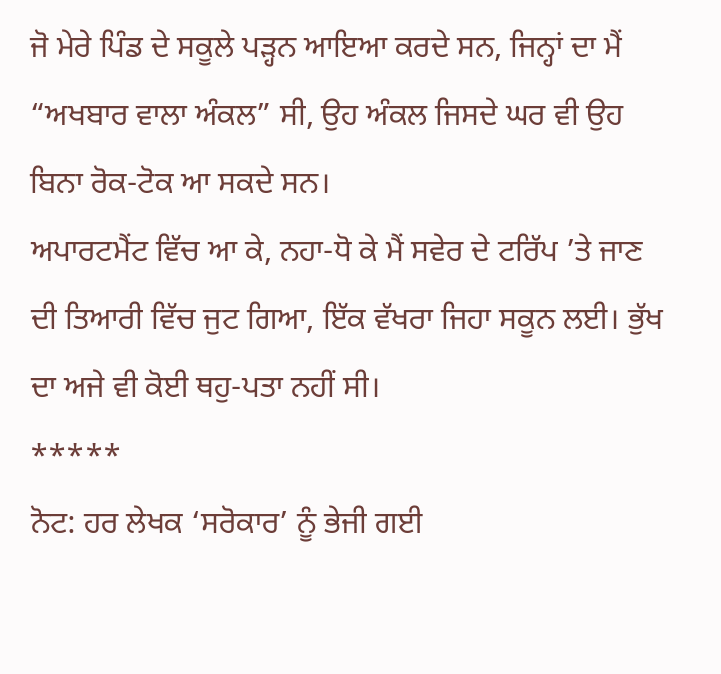ਜੋ ਮੇਰੇ ਪਿੰਡ ਦੇ ਸਕੂਲੇ ਪੜ੍ਹਨ ਆਇਆ ਕਰਦੇ ਸਨ, ਜਿਨ੍ਹਾਂ ਦਾ ਮੈਂ “ਅਖਬਾਰ ਵਾਲਾ ਅੰਕਲ” ਸੀ, ਉਹ ਅੰਕਲ ਜਿਸਦੇ ਘਰ ਵੀ ਉਹ ਬਿਨਾ ਰੋਕ-ਟੋਕ ਆ ਸਕਦੇ ਸਨ।
ਅਪਾਰਟਮੈਂਟ ਵਿੱਚ ਆ ਕੇ, ਨਹਾ-ਧੋ ਕੇ ਮੈਂ ਸਵੇਰ ਦੇ ਟਰਿੱਪ ’ਤੇ ਜਾਣ ਦੀ ਤਿਆਰੀ ਵਿੱਚ ਜੁਟ ਗਿਆ, ਇੱਕ ਵੱਖਰਾ ਜਿਹਾ ਸਕੂਨ ਲਈ। ਭੁੱਖ ਦਾ ਅਜੇ ਵੀ ਕੋਈ ਥਹੁ-ਪਤਾ ਨਹੀਂ ਸੀ।
*****
ਨੋਟ: ਹਰ ਲੇਖਕ ‘ਸਰੋਕਾਰ’ ਨੂੰ ਭੇਜੀ ਗਈ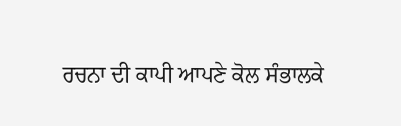ਰਚਨਾ ਦੀ ਕਾਪੀ ਆਪਣੇ ਕੋਲ ਸੰਭਾਲਕੇ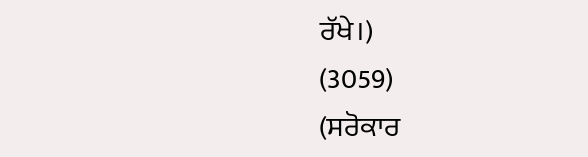ਰੱਖੇ।)
(3059)
(ਸਰੋਕਾਰ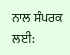ਨਾਲ ਸੰਪਰਕ ਲਈ: